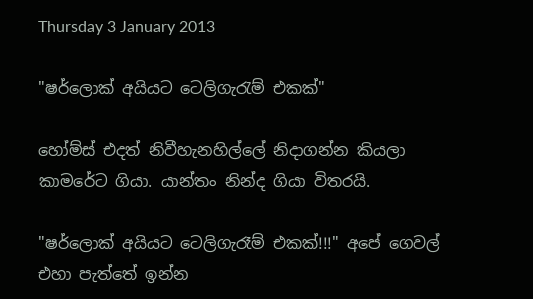Thursday 3 January 2013

"ෂර්ලොක් අයියට ටෙලිගැරැම් එකක්"

හෝම්ස් එදත් නිවීහැනහිල්ලේ නිදාගන්න කියලා කාමරේට ගියා. යාන්තං නින්ද ගියා විතරයි.

"ෂර්ලොක් අයියට ටෙලිගැරෑම් එකක්!!!" අපේ ගෙවල් එහා පැත්තේ ඉන්න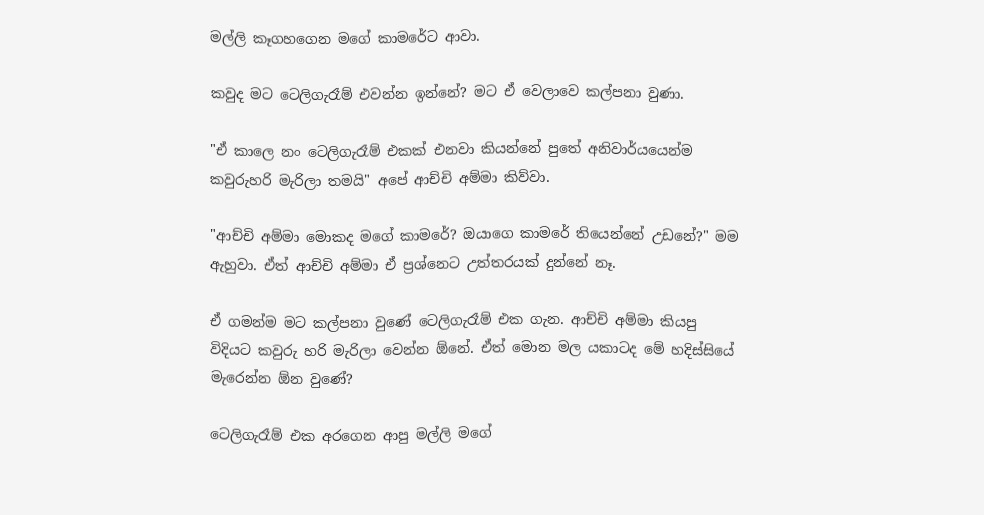මල්ලි කෑගහගෙන මගේ කාමරේට ආවා.

කවුද මට ටෙලිගැරෑම් එවන්න ඉන්නේ? මට ඒ වෙලාවෙ කල්පනා වුණා.

"ඒ කාලෙ නං ටෙලිගැරෑම් එකක් එනවා කියන්නේ පුතේ අනිවාර්යයෙන්ම කවුරුහරි මැරිලා තමයි" අපේ ආච්චි අම්මා කිව්වා.

"ආච්චි අම්මා මොකද මගේ කාමරේ? ඔයාගෙ කාමරේ තියෙන්නේ උඩනේ?" මම ඇහුවා. ඒත් ආච්චි අම්මා ඒ ප්‍රශ්නෙට උත්තරයක් දුන්නේ නෑ.

ඒ ගමන්ම මට කල්පනා වුණේ ටෙලිගැරෑම් එක ගැන. ආච්චි අම්මා කියපු විදියට කවුරු හරි මැරිලා වෙන්න ඕනේ. ඒත් මොන මල යකාටද මේ හදිස්සියේ මැරෙන්න ඕන වුණේ?

ටෙලිගැරෑම් එක අරගෙන ආපු මල්ලි මගේ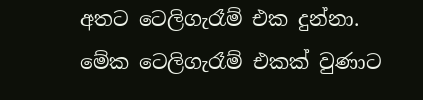අතට ටෙලිගැරෑම් එක දුන්නා. මේක ටෙලිගැරෑම් එකක් වුණාට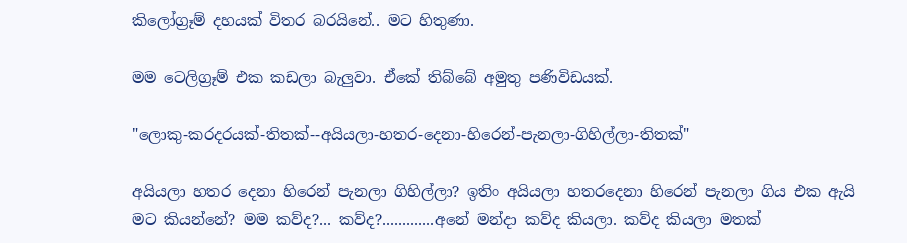කිලෝග්‍රෑම් දහයක් විතර බරයිනේ.. මට හිතුණා.

මම ටෙලිග්‍රෑම් එක කඩලා බැලුවා. ඒකේ තිබ්බේ අමුතු පණිවිඩයක්.

"ලොකු-කරදරයක්-තිතක්--අයියලා-හතර-දෙනා-හිරෙන්-පැනලා-ගිහිල්ලා-තිතක්"

අයියලා හතර දෙනා හිරෙන් පැනලා ගිහිල්ලා? ඉතිං අයියලා හතරදෙනා හිරෙන් පැනලා ගිය එක ඇයි මට කියන්නේ? මම කව්ද?... කව්ද?.............අනේ මන්දා කව්ද කියලා. කව්ද කියලා මතක්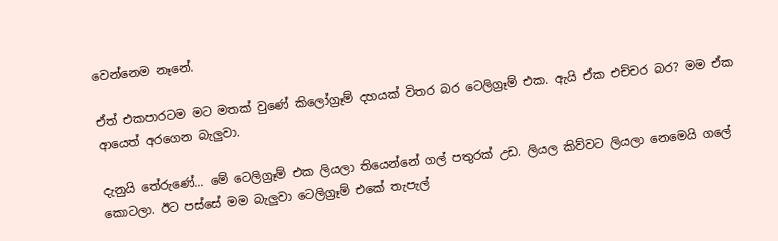වෙන්නෙම නෑනේ.

ඒත් එකපාරටම මට මතක් වුණේ කිලෝග්‍රෑම් දහයක් විතර බර ටෙලිග්‍රෑම් එක. ඇයි ඒක එච්චර බර? මම ඒක ආයෙත් අරගෙන බැලුවා.

දැනුයි තේරුණේ... මේ ටෙලිග්‍රෑම් එක ලියලා තියෙන්නේ ගල් පතුරක් උඩ. ලියල කිව්වට ලියලා නෙමෙයි ගලේ කොටලා. ඊට පස්සේ මම බැලුවා ටෙලිග්‍රෑම් එකේ තැපැල්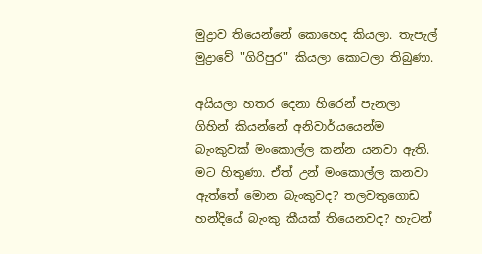මුද්‍රාව තියෙන්නේ කො‍හෙද කියලා. තැපැල් මුද්‍රාවේ "ගිරිපුර" කියලා කොටලා තිබුණා.

අයියලා හතර දෙනා හිරෙන් පැනලා ගිහින් කියන්නේ අනිවාර්යයෙන්ම බැංකුවක් මංකොල්ල කන්න යනවා ඇති. මට හිතුණා. ඒත් උන් මංකොල්ල කනවා ඇත්තේ මොන බැංකුවද? තලවතුගොඩ හන්දියේ බැංකු කීයක් තියෙනවද? හැටන්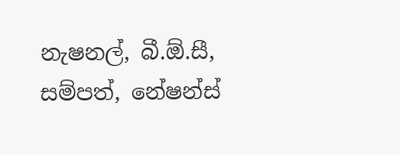නැෂනල්, බී.ඕ.සී, සම්පත්, නේෂන්ස්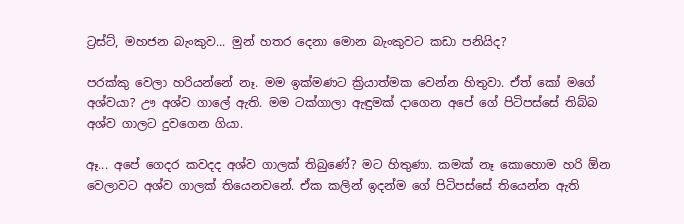ට්‍රස්ට්, මහජන බැංකුව... මුන් හතර දෙනා මොන බැංකුවට කඩා පනියිද?

පරක්කු වෙලා හරියන්නේ නෑ. මම ඉක්මණට ක්‍රියාත්මක වෙන්න හිතුවා. ඒත් කෝ මගේ අශ්වයා? ඌ අශ්ව ගාලේ ඇති. මම ටක්ගාලා ඇඳුමක් දාගෙන අපේ ගේ පිටිපස්සේ තිබ්බ අශ්ව ගාලට දුවගෙන ගියා.

ඈ... අපේ ගෙදර කවදද අශ්ව ගාලක් තිබුණේ? මට හිතුණා. කමක් නෑ කොහොම හරි ඕන වෙලාවට අශ්ව ගාලක් තියෙනවනේ. ඒක කලින් ඉදන්ම ගේ පිටිපස්සේ තියෙන්න ඇති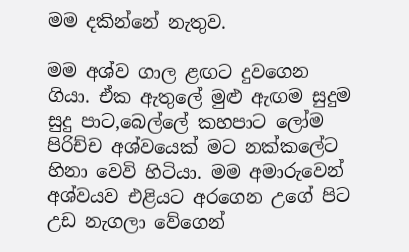මම දකින්නේ නැතුව.

මම අශ්ව ගාල ළඟට දුවගෙන ගියා. ඒක ඇතුලේ මුළු ඇඟම සුදුම සුදු පාට,බෙල්ලේ කහපාට ලෝම පිරිච්ච අශ්වයෙක් මට නක්කලේට හිනා වෙවි හිටියා. මම අමාරුවෙන් අශ්වයව එළියට අරගෙන උගේ පිට උඩ නැගලා වේගෙන්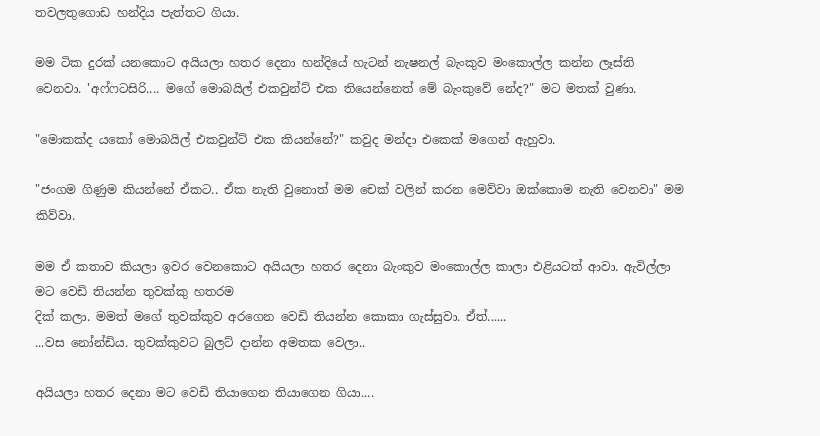තවලතුගොඩ හන්දිය පැත්තට ගියා.

මම ටික දුරක් යනකොට අයියලා හතර දෙනා හන්දියේ හැටන් නැෂනල් බැංකුව මංකොල්ල කන්න ලෑස්ති වෙනවා. 'අෆ්ෆටසිරි.... මගේ මොබයිල් එකවුන්ට් එක තියෙන්නෙත් මේ බැංකුවේ නේද?" මට මතක් වුණා.

"මොකක්ද යකෝ මොබයිල් එකවුන්ට් එක කියන්නේ?" කවුද මන්දා එකෙක් මගෙන් ඇහුවා.

"ජංගම ගිණුම කියන්නේ ඒකට.. ඒක නැති වුනොත් මම චෙක් වලින් කරන මෙව්වා ඔක්කොම නැති වෙනවා" මම කිව්වා.

මම ඒ කතාව කියලා ඉවර වෙනකොට අයියලා හතර දෙනා බැංකුව මංකොල්ල කාලා එළියටත් ආවා. ඇවිල්ලා මට වෙඩි තියන්න තුවක්කු හතරම
දික් කලා. මමත් මගේ තුවක්කුව අරගෙන වෙඩි තියන්න කොකා ගැස්සුවා. ඒත්......
...වස නෝන්ඩිය. තුවක්කුවට බුලට් දාන්න අමතක වෙලා..

අයියලා හතර දෙනා මට වෙඩි තියාගෙන තියාගෙන ගියා....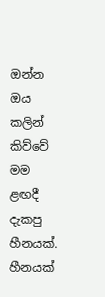ඔන්න ඔය කලින් කිව්වේ මම ළඟදී දැකපු හීනයක්. හීනයක්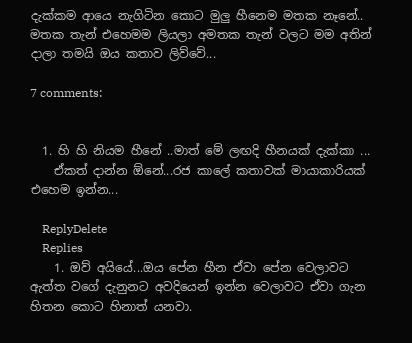දැක්කම ආයෙ නැගිටින කොට මුලු හීනෙම මතක නෑනේ.. මතක තැන් එහෙමම ලියලා අමතක තැන් වලට මම අතින් දාලා තමයි ඔය කතාව ලිව්වේ...

7 comments:


  1. හි හි නියම හීනේ ..මාත් මේ ලඟදි හීනයක් දැක්කා ...
    ඒකත් දාන්න ඕනේ...රජ කාලේ කතාවක් මායාකාරියක් එහෙම ඉන්න...

    ReplyDelete
    Replies
    1. ඔව් අයියේ...ඔය පේන හීන ඒවා පේන වෙලාවට ඇත්ත වගේ දැනුනට අවදියෙන් ඉන්න වෙලාවට ඒවා ගැන හිතන කොට හිනාත් යනවා.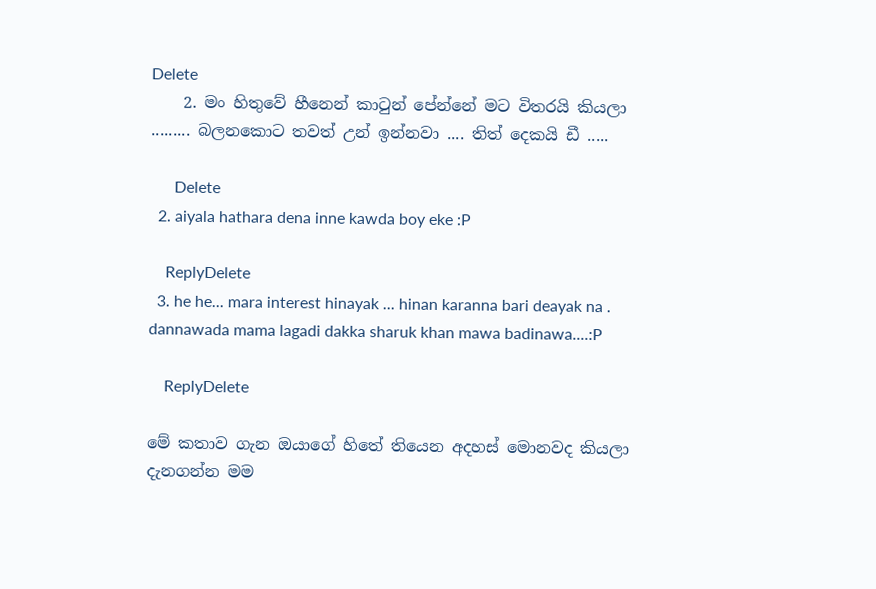Delete
    2. මං හිතුවේ හීනෙන් කාටුන් පේන්නේ මට විතරයි කියලා ......... බලනකොට තවත් උන් ඉන්නවා .... තිත් දෙකයි ඩී .....

      Delete
  2. aiyala hathara dena inne kawda boy eke :P

    ReplyDelete
  3. he he... mara interest hinayak ... hinan karanna bari deayak na . dannawada mama lagadi dakka sharuk khan mawa badinawa....:P

    ReplyDelete

මේ කතාව ගැන ඔයාගේ හිතේ තියෙන අදහස් මොනවද කියලා දැනගන්න මම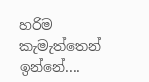හරිම කැමැත්තෙන් ඉන්නේ....